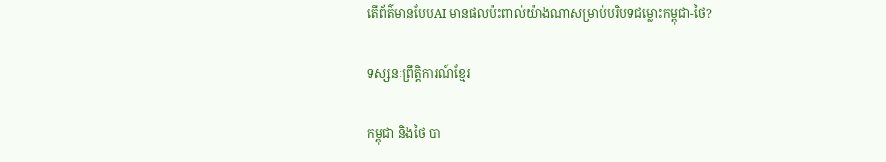តើព័ត៌មានបែបAI មានផលប៉ះពាល់យ៉ាងណាសម្រាប់បរិបទជម្លោះកម្ពុជា-ថៃ?

ទស្សនៈព្រឹត្តិការណ៍ខ្មែរ

កម្ពុជា និងថៃ បា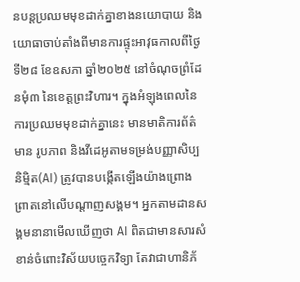នបន្តប្រឈមមុខដាក់គ្នាខាងនយោបាយ និងយោធាចាប់តាំងពីមានការផ្ទុះអាវុធកាលពីថ្ងៃទី២៨ ខែឧសភា ឆ្នាំ២០២៥ នៅចំណុចព្រំដែនមុំ៣ នៃខេត្តព្រះវិហារ។ ក្នុងអំឡុងពេលនៃការប្រឈមមុខដាក់គ្នានេះ មានមាតិការព័ត៌មាន រូបភាព និងវីដេអូតាមទម្រង់បញ្ញាសិប្បនិម្មិត(AI) ត្រូវបានបង្កើតឡើងយ៉ាងព្រោងព្រាតនៅលើបណ្តាញសង្គម។ អ្នកតាមដានសង្គមនានាមើលឃើញថា AI ពិតជាមានសារសំខាន់ចំពោះវិស័យបច្ចេកវិទ្យា តែវាជាហានិភ័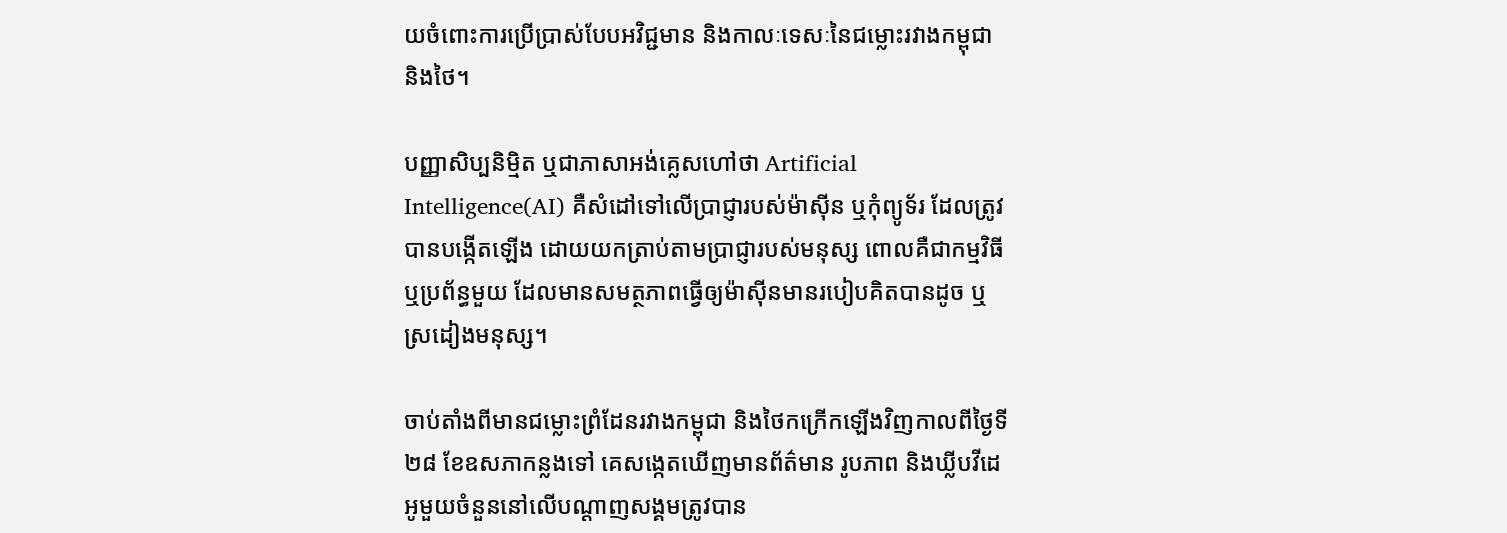យចំពោះការប្រើប្រាស់បែបអវិជ្ជមាន និងកាលៈទេសៈនៃជម្លោះរវាងកម្ពុជា និងថៃ។

បញ្ញាសិប្បនិម្មិត ឬជាភាសាអង់គ្លេសហៅថា Artificial Intelligence(AI) គឺសំដៅទៅលើប្រាជ្ញារបស់ម៉ាស៊ីន ឬកុំព្យូទ័រ ដែលត្រូវបានបង្កើតឡើង ដោយយកត្រាប់តាមប្រាជ្ញារបស់មនុស្ស ពោលគឺជាកម្មវិធី ឬប្រព័ន្ធមួយ ដែលមានសមត្ថភាពធ្វើឲ្យម៉ាស៊ីនមានរបៀបគិតបានដូច ឬស្រដៀងមនុស្ស។

ចាប់តាំងពីមានជម្លោះព្រំដែនរវាងកម្ពុជា និងថៃកក្រើកឡើងវិញកាលពីថ្ងៃទី២៨ ខែឧសភាកន្លងទៅ គេសង្កេតឃើញមានព័ត៌មាន រូបភាព និងឃ្លីបវីដេអូមួយចំនួននៅលើបណ្តាញសង្គមត្រូវបាន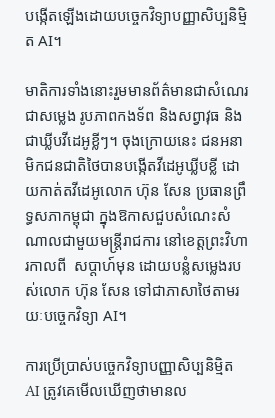បង្កើតឡើងដោយបច្ចេកវិទ្យាបញ្ញាសិប្បនិម្មិត AI។

មាតិការទាំងនោះរួមមានព័ត៌មានជាសំណេរ ជាសម្លេង រូបភាពកងទ័ព និងសព្វាវុធ និងជាឃ្លីបវីដេអូខ្លីៗ។ ចុងក្រោយនេះ ជនអនាមិកជនជាតិថៃបានបង្កើតវីដេអូឃ្លីបខ្លី ដោយកាត់តវីដេអូលោក ហ៊ុន សែន ប្រធានព្រឹទ្ធសភាកម្ពុជា ក្នុងឱកាសជួបសំណេះសំណាលជាមួយមន្ត្រីរាជការ នៅខេត្តព្រះវិហារកាលពី  សប្តាហ៍មុន ដោយបន្លំសម្លេងរបស់លោក ហ៊ុន សែន ទៅជាភាសាថៃតាមរយៈបច្ចេកវិទ្យា AI។

ការប្រើប្រាស់បច្ចេកវិទ្យាបញ្ញាសិប្បនិម្មិត AI ត្រូវគេមើលឃើញថាមានល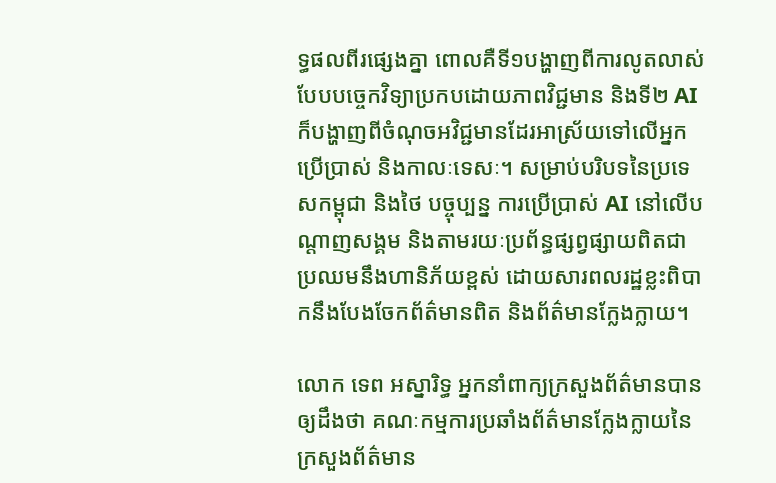ទ្ធផលពីរផ្សេងគ្នា ពោលគឺទី១បង្ហាញពីការលូតលាស់បែបបច្ចេកវិទ្យាប្រកបដោយភាពវិជ្ជមាន និងទី២ AI ក៏បង្ហាញពីចំណុចអវិជ្ជមានដែរអាស្រ័យទៅលើអ្នកប្រើប្រាស់ និងកាលៈទេសៈ។ សម្រាប់បរិបទនៃប្រទេសកម្ពុជា និងថៃ បច្ចុប្បន្ន ការប្រើប្រាស់ AI នៅលើបណ្តាញសង្គម និងតាមរយៈប្រព័ន្ធផ្សព្វផ្សាយពិតជាប្រឈមនឹងហានិភ័យខ្ពស់ ដោយសារពលរដ្ឋខ្លះពិបាកនឹងបែងចែកព័ត៌មានពិត និងព័ត៌មានក្លែងក្លាយ។

លោក ទេព អស្នារិទ្ធ អ្នកនាំពាក្យក្រសួងព័ត៌មានបានឲ្យដឹងថា គណៈកម្មការប្រឆាំងព័ត៌មានក្លែងក្លាយនៃក្រសួងព័ត៌មាន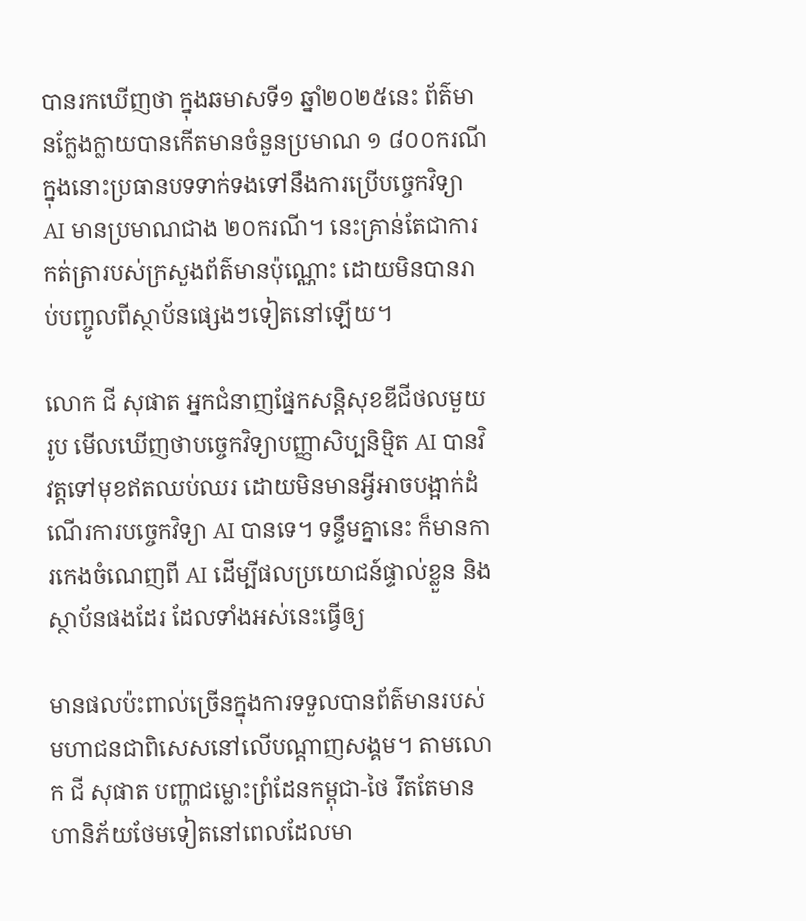បានរកឃើញថា ក្នុងឆមាសទី១ ឆ្នាំ២០២៥នេះ ព័ត៌មានក្លែងក្លាយបានកើតមានចំនួនប្រមាណ ១ ៨០០ករណី ក្នុងនោះប្រធានបទទាក់ទងទៅនឹងការប្រើបច្ចេកវិទ្យា AI មានប្រមាណជាង ២០ករណី។ នេះគ្រាន់តែជាការកត់ត្រារបស់ក្រសួងព័ត៌មានប៉ុណ្ណោះ ដោយមិនបានរាប់បញ្ចូលពីស្ថាប័នផ្សេងៗទៀតនៅឡើយ។

លោក ជី សុផាត អ្នកជំនាញផ្នែកសន្តិសុខឌីជីថលមួយរូប មើលឃើញថាបច្ចេកវិទ្យាបញ្ញាសិប្បនិម្មិត AI បានវិវត្តទៅមុខឥតឈប់ឈរ ដោយមិនមានអ្វីអាចបង្អាក់ដំណើរការបច្ចេកវិទ្យា AI បានទេ។ ទន្ទឹមគ្នានេះ ក៏មានការកេងចំណេញពី AI ដើម្បីផលប្រយោជន៍ផ្ទាល់ខ្លួន និងស្ថាប័នផងដែរ ដែលទាំងអស់នេះធ្វើឲ្យ

មានផលប៉ះពាល់ច្រើនក្នុងការទទួលបានព័ត៌មានរបស់មហាជនជាពិសេសនៅលើបណ្តាញសង្គម។ តាមលោក ជី សុផាត បញ្ហាជម្លោះព្រំដែនកម្ពុជា-ថៃ រឹតតែមានហានិភ័យថែមទៀតនៅពេលដែលមា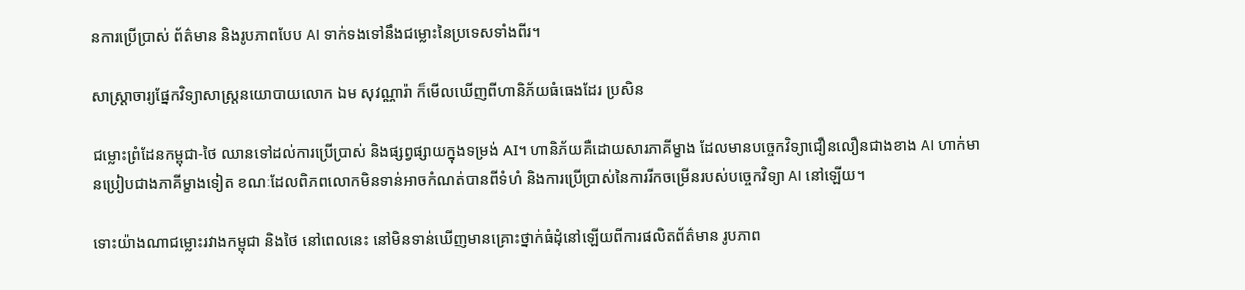នការប្រើប្រាស់ ព័ត៌មាន និងរូបភាពបែប AI ទាក់ទងទៅនឹងជម្លោះនៃប្រទេសទាំងពីរ។

សាស្ត្រាចារ្យផ្នែកវិទ្យាសាស្ត្រនយោបាយលោក ឯម សុវណ្ណារ៉ា ក៏មើលឃើញពីហានិភ័យធំធេងដែរ ប្រសិន

ជម្លោះព្រំដែនកម្ពុជា-ថៃ ឈានទៅដល់ការប្រើប្រាស់ និងផ្សព្វផ្សាយក្នុងទម្រង់ AI។ ហានិភ័យគឺដោយសារភាគីម្ខាង ដែលមានបច្ចេកវិទ្យាជឿនលឿនជាងខាង AI ហាក់មានប្រៀបជាងភាគីម្ខាងទៀត ខណៈដែលពិភពលោកមិនទាន់អាចកំណត់បានពីទំហំ និងការប្រើប្រាស់នៃការរីកចម្រើនរបស់បច្ចេកវិទ្យា AI នៅឡើយ។

ទោះយ៉ាងណាជម្លោះរវាងកម្ពុជា និងថៃ នៅពេលនេះ នៅមិនទាន់ឃើញមានគ្រោះថ្នាក់ធំដុំនៅឡើយពីការផលិតព័ត៌មាន រូបភាព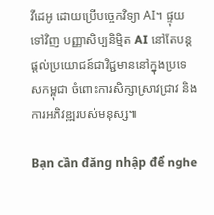វីដេអូ ដោយប្រើបច្ចេកវិទ្យា AI។ ផ្ទុយទៅវិញ បញ្ញាសិប្បនិម្មិត AI នៅតែបន្តផ្តល់ប្រយោជន៍ជាវិជ្ជមាននៅក្នុងប្រទេសកម្ពុជា ចំពោះការសិក្សាស្រាវជ្រាវ និងការអភិវឌ្ឍរបស់មនុស្ស៕

Bạn cần đăng nhập để nghe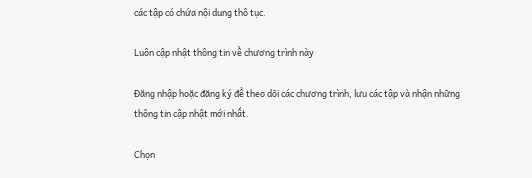các tập có chứa nội dung thô tục.

Luôn cập nhật thông tin về chương trình này

Đăng nhập hoặc đăng ký để theo dõi các chương trình, lưu các tập và nhận những thông tin cập nhật mới nhất.

Chọn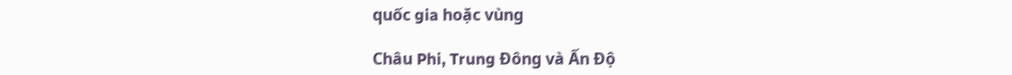quốc gia hoặc vùng

Châu Phi, Trung Đông và Ấn Độ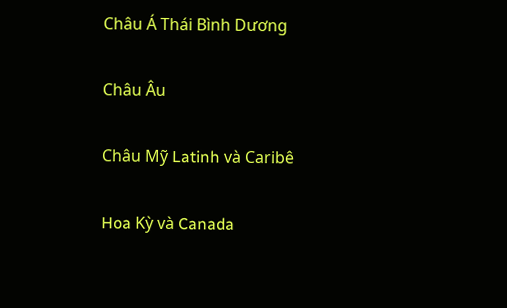Châu Á Thái Bình Dương

Châu Âu

Châu Mỹ Latinh và Caribê

Hoa Kỳ và Canada